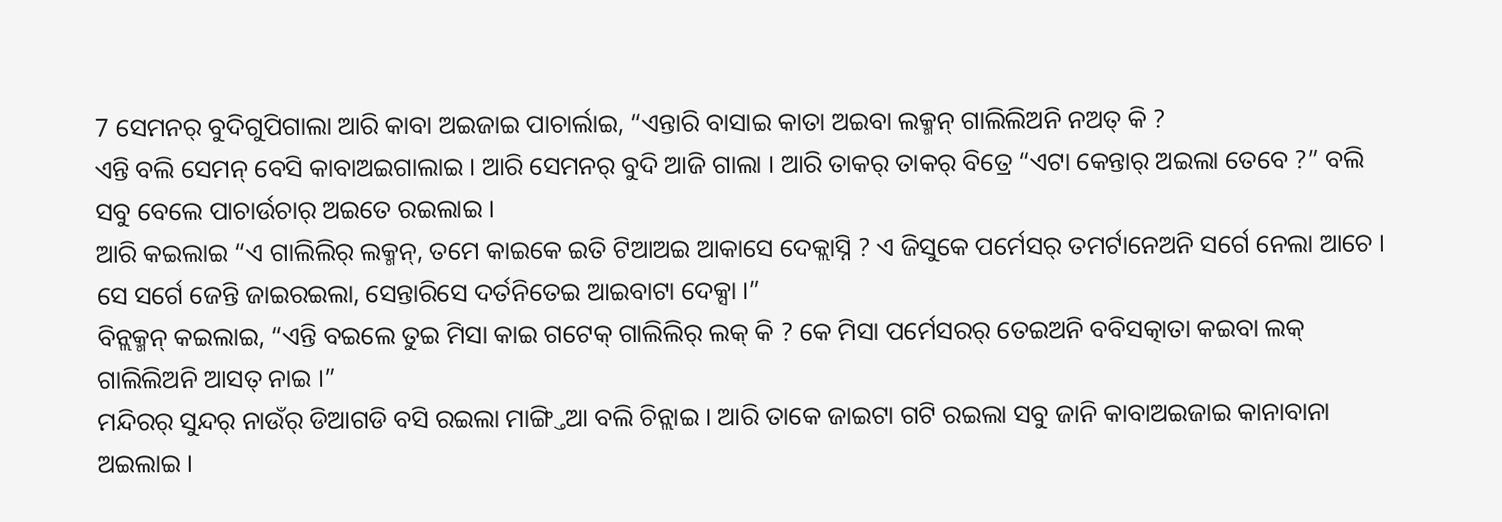7 ସେମନର୍ ବୁଦିଗୁପିଗାଲା ଆରି କାବା ଅଇଜାଇ ପାଚାର୍ଲାଇ, “ଏନ୍ତାରି ବାସାଇ କାତା ଅଇବା ଲକ୍ମନ୍ ଗାଲିଲିଅନି ନଅତ୍ କି ?
ଏନ୍ତି ବଲି ସେମନ୍ ବେସି କାବାଅଇଗାଲାଇ । ଆରି ସେମନର୍ ବୁଦି ଆଜି ଗାଲା । ଆରି ତାକର୍ ତାକର୍ ବିତ୍ରେ “ଏଟା କେନ୍ତାର୍ ଅଇଲା ତେବେ ?” ବଲି ସବୁ ବେଲେ ପାଚାର୍ଉଚାର୍ ଅଇତେ ରଇଲାଇ ।
ଆରି କଇଲାଇ “ଏ ଗାଲିଲିର୍ ଲକ୍ମନ୍, ତମେ କାଇକେ ଇତି ଟିଆଅଇ ଆକାସେ ଦେକ୍ଲାସ୍ନି ? ଏ ଜିସୁକେ ପର୍ମେସର୍ ତମର୍ଟାନେଅନି ସର୍ଗେ ନେଲା ଆଚେ । ସେ ସର୍ଗେ ଜେନ୍ତି ଜାଇରଇଲା, ସେନ୍ତାରିସେ ଦର୍ତନିତେଇ ଆଇବାଟା ଦେକ୍ସା ।”
ବିନ୍ଲକ୍ମନ୍ କଇଲାଇ, “ଏନ୍ତି ବଇଲେ ତୁଇ ମିସା କାଇ ଗଟେକ୍ ଗାଲିଲିର୍ ଲକ୍ କି ? କେ ମିସା ପର୍ମେସରର୍ ତେଇଅନି ବବିସତ୍କାତା କଇବା ଲକ୍ ଗାଲିଲିଅନି ଆସତ୍ ନାଇ ।”
ମନ୍ଦିରର୍ ସୁନ୍ଦର୍ ନାଉଁର୍ ଡିଆଗଡି ବସି ରଇଲା ମାଙ୍ଗ୍ତିଆ ବଲି ଚିନ୍ଲାଇ । ଆରି ତାକେ ଜାଇଟା ଗଟି ରଇଲା ସବୁ ଜାନି କାବାଅଇଜାଇ କାନାବାନା ଅଇଲାଇ ।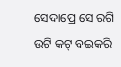ସେଦାପ୍ରେ ସେ ରଗି ଉଟି କଟ୍ ବଇକରି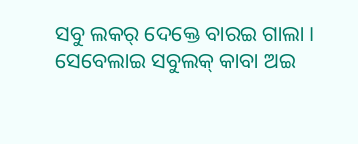ସବୁ ଲକର୍ ଦେକ୍ତେ ବାରଇ ଗାଲା । ସେବେଲାଇ ସବୁଲକ୍ କାବା ଅଇ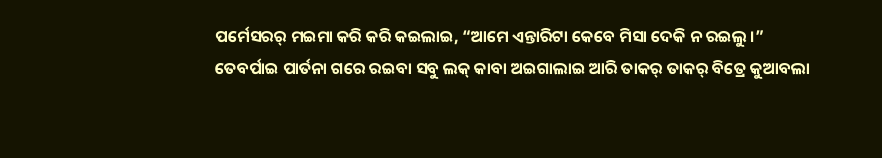ପର୍ମେସରର୍ ମଇମା କରି କରି କଇଲାଇ, “ଆମେ ଏନ୍ତାରିଟା କେବେ ମିସା ଦେକି ନ ରଇଲୁ ।”
ତେବର୍ପାଇ ପାର୍ତନା ଗରେ ରଇବା ସବୁ ଲକ୍ କାବା ଅଇଗାଲାଇ ଆରି ତାକର୍ ତାକର୍ ବିତ୍ରେ କୁଆବଲା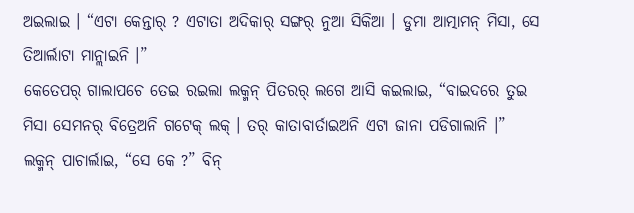ଅଇଲାଇ । “ଏଟା କେନ୍ତାର୍ ? ଏଟାତା ଅଦିକାର୍ ସଙ୍ଗର୍ ନୁଆ ସିକିଆ । ଡୁମା ଆତ୍ମାମନ୍ ମିସା, ସେ ତିଆର୍ଲାଟା ମାନ୍ଲାଇନି ।”
କେତେପର୍ ଗାଲାପଚେ ତେଇ ରଇଲା ଲକ୍ମନ୍ ପିତରର୍ ଲଗେ ଆସି କଇଲାଇ, “ବାଇଦରେ ତୁଇ ମିସା ସେମନର୍ ବିତ୍ରେଅନି ଗଟେକ୍ ଲକ୍ । ତର୍ କାତାବାର୍ତାଇଅନି ଏଟା ଜାନା ପଡିଗାଲାନି ।”
ଲକ୍ମନ୍ ପାଚାର୍ଲାଇ, “ସେ କେ ?” ବିନ୍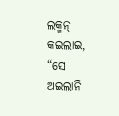ଲକ୍ମନ୍ କଇଲାଇ, “ସେ ଅଇଲାନି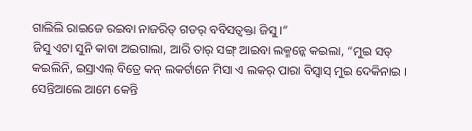ଗାଲିଲି ରାଇଜେ ରଇବା ନାଜରିତ୍ ଗଡର୍ ବବିସତ୍ବକ୍ତା ଜିସୁ ।”
ଜିସୁ ଏଟା ସୁନି କାବା ଅଇଗାଲା, ଆରି ତାର୍ ସଙ୍ଗ୍ ଆଇବା ଲକ୍ମନ୍କେ କଇଲା, “ମୁଇ ସତ୍ କଇଲିନି, ଇସ୍ରାଏଲ୍ ବିତ୍ରେ କନ୍ ଲକର୍ଟାନେ ମିସା ଏ ଲକର୍ ପାରା ବିସ୍ବାସ୍ ମୁଇ ଦେକିନାଇ ।
ସେନ୍ତିଆଲେ ଆମେ କେନ୍ତି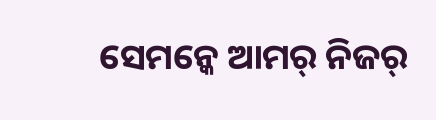ସେମନ୍କେ ଆମର୍ ନିଜର୍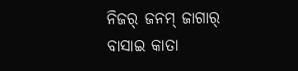ନିଜର୍ ଜନମ୍ ଜାଗାର୍ ବାସାଇ କାତା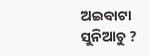ଅଇବାଟା ସୁନିଆଚୁ ?